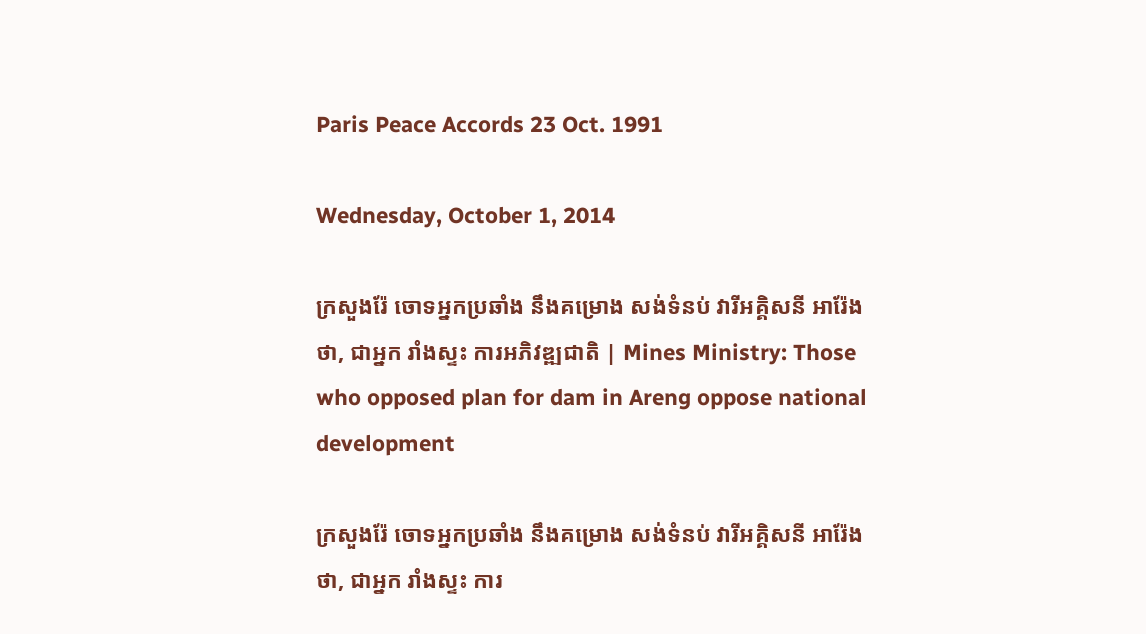Paris Peace Accords 23 Oct. 1991

Wednesday, October 1, 2014

ក្រសួងរ៉ែ ចោទអ្នកប្រឆាំង នឹងគម្រោង សង់ទំនប់ វារីអគ្គិសនី អារ៉ែង ថា, ជាអ្នក រាំងស្ទះ ការអភិវឌ្ឍជាតិ | Mines Ministry: Those who opposed plan for dam in Areng oppose national development

ក្រសួងរ៉ែ ចោទអ្នកប្រឆាំង នឹងគម្រោង សង់ទំនប់ វារីអគ្គិសនី អារ៉ែង ថា, ជាអ្នក រាំងស្ទះ ការ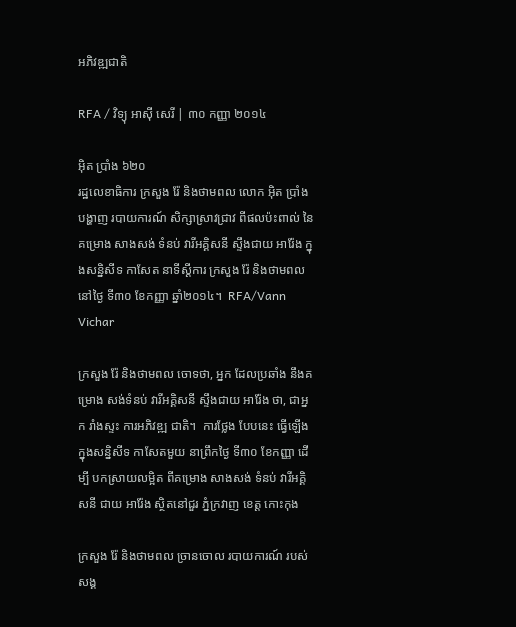អភិវឌ្ឍជាតិ

RFA / វិទ្យុ អាស៊ី សេរី | ៣០ កញ្ញា ២០១៤

អ៊ិត ប្រាំង ៦២០
រដ្ឋលេខាធិការ ក្រសួង រ៉ែ និងថាមពល លោក អ៊ិត ប្រាំង បង្ហាញ របាយការណ៍ សិក្សាស្រាវជ្រាវ ពីផលប៉ះពាល់ នៃគម្រោង សាងសង់ ទំនប់ វារីអគ្គិសនី ស្ទឹងជាយ អារ៉ែង ក្នុងសន្និសីទ កាសែត នាទីស្ដីការ ក្រសួង រ៉ែ និងថាមពល នៅថ្ងៃ ទី៣០ ខែកញ្ញា ឆ្នាំ២០១៤។  RFA/Vann Vichar

ក្រសួង រ៉ែ និងថាមពល ចោទថា, អ្នក ដែលប្រឆាំង នឹងគម្រោង សង់ទំនប់ វារីអគ្គិសនី ស្ទឹងជាយ អារ៉ែង ថា, ជាអ្នក រាំងស្ទះ ការអភិវឌ្ឍ ជាតិ។  ការថ្លែង បែបនេះ ធ្វើឡើង ក្នុងសន្និសីទ កាសែតមួយ នាព្រឹកថ្ងៃ ទី៣០ ខែកញ្ញា ដើម្បី បកស្រាយលម្អិត ពីគម្រោង សាងសង់ ទំនប់ វារីអគ្គិសនី ជាយ អារ៉ែង ស្ថិតនៅជួរ ភ្នំក្រវាញ ខេត្ត កោះកុង

ក្រសួង រ៉ែ និងថាមពល ច្រានចោល របាយការណ៍ របស់ សង្គ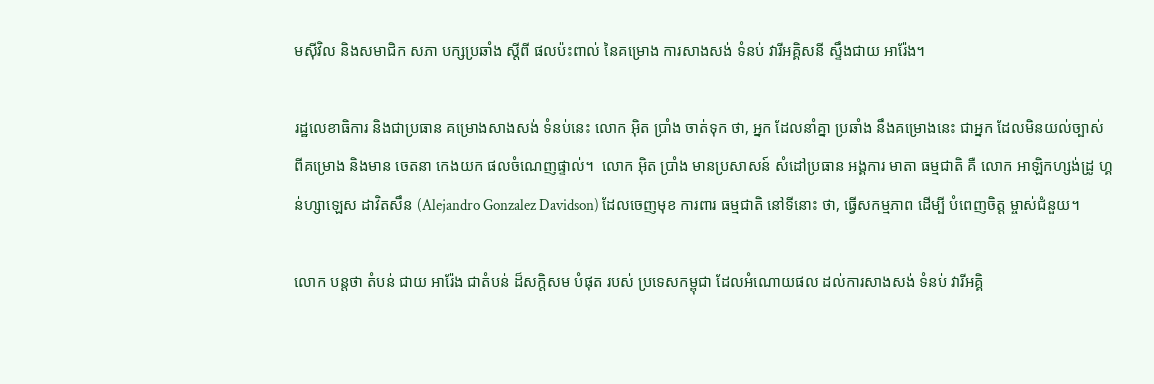មស៊ីវិល និងសមាជិក សភា បក្សប្រឆាំង ស្ដីពី ផលប៉ះពាល់ នៃគម្រោង ការសាងសង់ ទំនប់ វារីអគ្គិសនី ស្ទឹងជាយ អារ៉ែង។

រដ្ឋលេខាធិការ និងជាប្រធាន គម្រោងសាងសង់ ទំនប់នេះ លោក អ៊ិត ប្រាំង ចាត់ទុក ថា, អ្នក ដែលនាំគ្នា ប្រឆាំង នឹងគម្រោងនេះ ជាអ្នក ដែលមិនយល់ច្បាស់ ពីគម្រោង និងមាន ចេតនា កេងយក ផលចំណេញផ្ទាល់។  លោក អ៊ិត ប្រាំង មានប្រសាសន៍ សំដៅប្រធាន អង្គការ មាតា ធម្មជាតិ គឺ លោក អាឡិកហ្សង់ដ្រូ ហ្គន់ហ្សាឡេស ដាវិតសឹន (Alejandro Gonzalez Davidson) ដែលចេញមុខ ការពារ ធម្មជាតិ នៅទីនោះ ថា, ធ្វើសកម្មភាព ដើម្បី បំពេញចិត្ត ម្ចាស់ជំនួយ។

លោក បន្តថា តំបន់ ជាយ អារ៉ែង ជាតំបន់ ដ៏សក្ដិសម បំផុត របស់ ប្រទេសកម្ពុជា ដែលអំណោយផល ដល់ការសាងសង់ ទំនប់ វារីអគ្គិ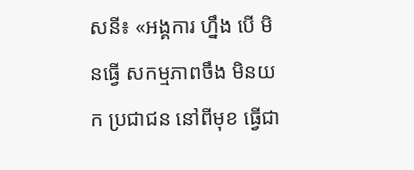សនី៖ «អង្គការ ហ្នឹង បើ មិនធ្វើ សកម្មភាពចឹង មិនយក ប្រជាជន នៅពីមុខ ធ្វើជា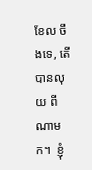ខែល ចឹងទេ, តើ បានលុយ ពីណាមក។  ខ្ញុំ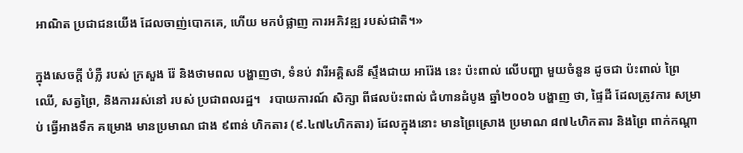អាណិត ប្រជាជនយើង ដែលចាញ់បោកគេ, ហើយ មកបំផ្លាញ ការអភិវឌ្ឍ របស់ជាតិ។»

ក្នុងសេចក្តី បំភ្លឺ របស់ ក្រសួង រ៉ែ និងថាមពល បង្ហាញថា, ទំនប់ វារីអគ្គិសនី ស្ទឹងជាយ អារ៉ែង នេះ ប៉ះពាល់ លើបញ្ហា មួយចំនួន ដូចជា ប៉ះពាល់ ព្រៃឈើ, សត្វព្រៃ, និងការរស់នៅ របស់ ប្រជាពលរដ្ឋ។   របាយការណ៍ សិក្សា ពីផលប៉ះពាល់ ជំហានដំបូង ឆ្នាំ២០០៦ បង្ហាញ ថា, ផ្ទៃដី ដែលត្រូវការ សម្រាប់ ធ្វើអាងទឹក គម្រោង មានប្រមាណ ជាង ៩ពាន់ ហិកតារ (៩.៤៧៤ហិកតារ) ដែលក្នុងនោះ មានព្រៃស្រោង ប្រមាណ ៨៧៤ហិកតារ និងព្រៃ ពាក់កណ្ដា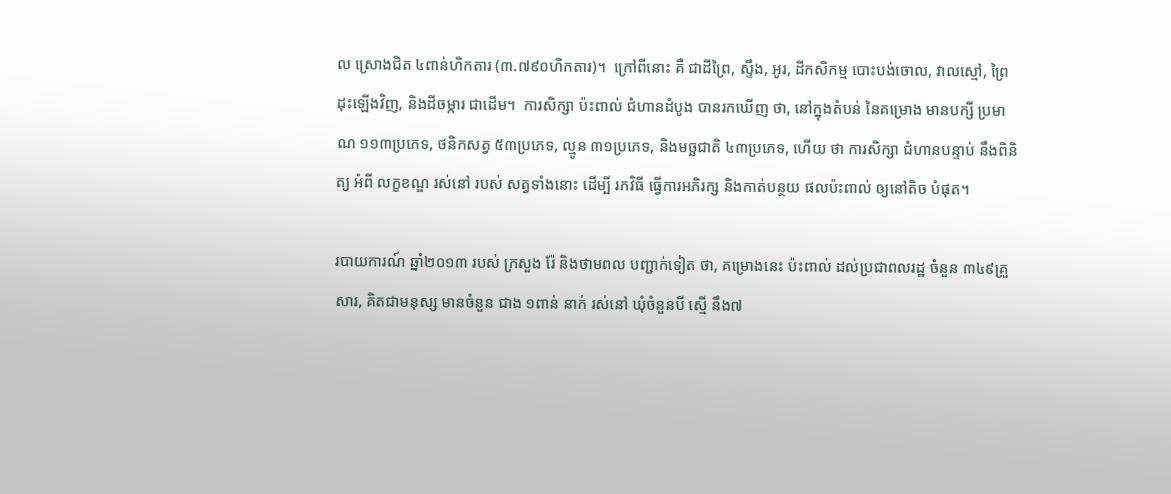ល ស្រោងជិត ៤ពាន់ហិកតារ (៣.៧៩០ហិកតារ)។  ក្រៅពីនោះ គឺ ជាដីព្រៃ, ស្ទឹង, អូរ, ដីកសិកម្ម បោះបង់ចោល, វាលស្មៅ, ព្រៃដុះឡើងវិញ, និងដីចម្ការ ជាដើម។  ការសិក្សា ប៉ះពាល់ ជំហានដំបូង បានរកឃើញ ថា, នៅក្នុងតំបន់ នៃគម្រោង មានបក្សី ប្រមាណ ១១៣ប្រភេទ, ថនិកសត្វ ៥៣ប្រភេទ, ល្មូន ៣១ប្រភេទ, និងមច្ឆជាតិ ៤៣ប្រភេទ, ហើយ ថា ការសិក្សា ជំហានបន្ទាប់ នឹងពិនិត្យ អំពី លក្ខខណ្ឌ រស់នៅ របស់ សត្វទាំងនោះ ដើម្បី រកវិធី ធ្វើការអភិរក្ស និងកាត់បន្ថយ ផលប៉ះពាល់ ឲ្យនៅតិច បំផុត។

របាយការណ៍ ឆ្នាំ២០១៣ របស់ ក្រសួង រ៉ែ និងថាមពល បញ្ជាក់ទៀត ថា, គម្រោងនេះ ប៉ះពាល់ ដល់ប្រជាពលរដ្ឋ ចំនួន ៣៤៩គ្រួសារ, គិតជាមនុស្ស មានចំនួន ជាង ១ពាន់ នាក់ រស់នៅ ឃុំចំនួនបី ស្មើ នឹង៧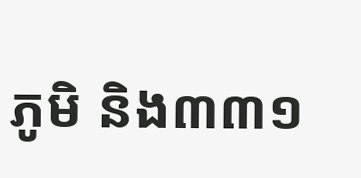ភូមិ និង៣៣១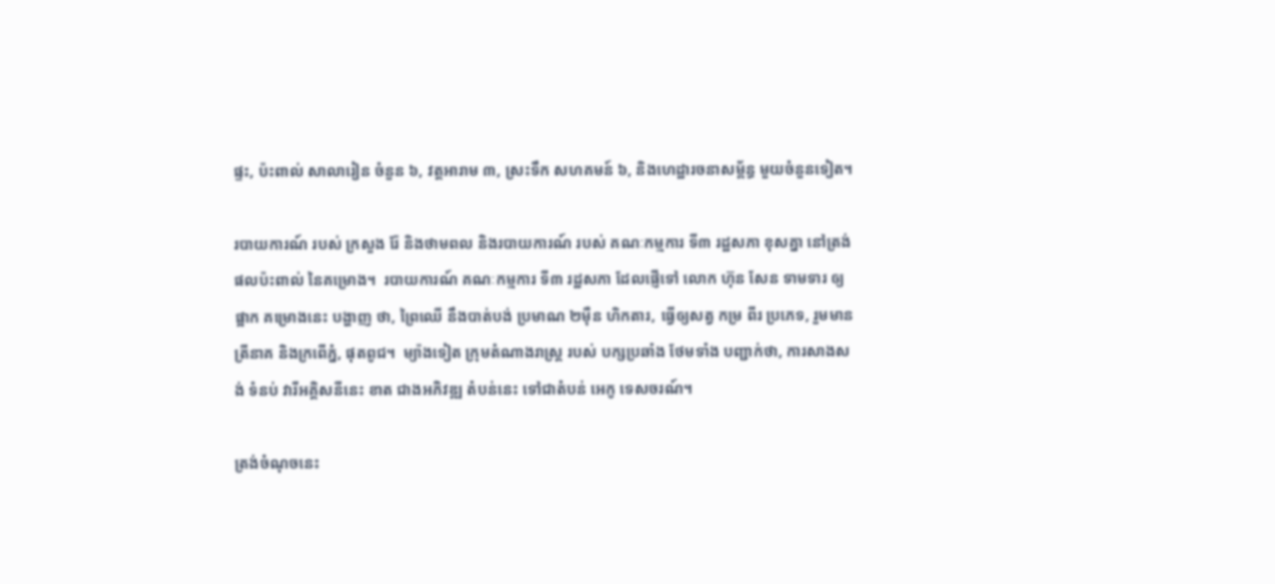ផ្ទះ, ប៉ះពាល់ សាលារៀន ចំនួន ៦, វត្តអារាម ៣, ស្រះទឹក សហគមន៍ ៦, និងហេដ្ឋារចនាសម្ព័ន្ធ មួយចំនួនទៀត។

របាយការណ៍ របស់ ក្រសួង រ៉ែ និងថាមពល និងរបាយការណ៍ របស់ គណៈកម្មការ ទី៣ រដ្ឋសភា ខុសគ្នា នៅត្រង់ ផលប៉ះពាល់ នៃគម្រោង។  របាយការណ៍ គណៈកម្មការ ទី៣ រដ្ឋសភា ដែលផ្ញើទៅ លោក ហ៊ុន សែន ទាមទារ ឲ្យផ្អាក គម្រោងនេះ បង្ហាញ ថា, ព្រៃឈើ នឹងបាត់បង់ ប្រមាណ ២ម៉ឺន ហិកតារ, ធ្វើឲ្យសត្វ កម្រ ពីរ ប្រភេទ, រួមមាន ត្រីនាគ និងក្រពើភ្នំ, ផុតពូជ។  ម្យ៉ាងទៀត ក្រុមតំណាងរាស្ត្រ របស់ បក្សប្រឆាំង ថែមទាំង បញ្ជាក់ថា, ការសាងសង់ ទំនប់ វារីអគ្គិសនីនេះ ខាត ជាងអភិវឌ្ឍ តំបន់នេះ ទៅជាតំបន់ អេកូ ទេសចរណ៍។

ត្រង់ចំណុចនេះ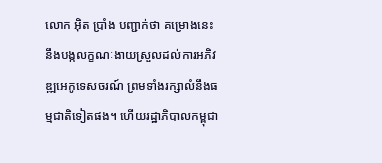លោក អ៊ិត ប្រាំង បញ្ជាក់ថា គម្រោងនេះនឹងបង្កលក្ខណៈងាយស្រួលដល់ការអភិវឌ្ឍអេកូទេសចរណ៍ ព្រមទាំងរក្សាលំនឹងធម្មជាតិទៀតផង។ ហើយរដ្ឋាភិបាលកម្ពុជា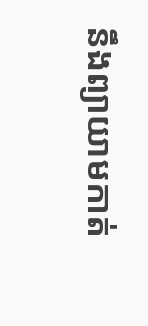នឹងព្យាយាមកាត់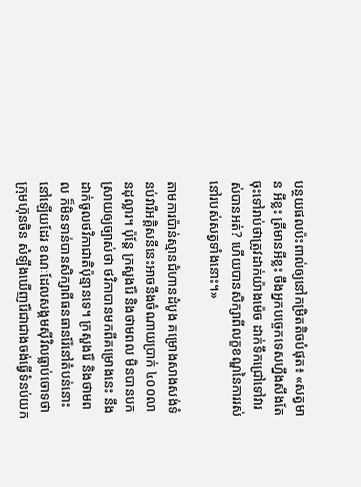បន្ថយផលប៉ះពាល់ឲ្យនៅកម្រិតតិចបំផុត៖ «សត្វមាន អីខ្លះ ត្រីមានអីខ្លះ ចឹងអ្នកបច្ចេកទេសហ្នឹងសឹងតែចុះទៅរាប់ថាត្រូវដាក់យ៉ាងម៉េច ដាក់ទឹកជ្រៅទៅវារស់បានអត់? ហើយបានសិក្សាពីលក្ខខណ្ឌនៃការរស់នៅរបស់សត្វទាំងនោះ។»

តាមការប៉ាន់ស្មានជំហានដំបូង គម្រោងសាងសង់ទំនប់វារីអគ្គិសនីនេះអាចនឹងចំណាយប្រាក់ ៤០០លានដុល្លារ។ ប៉ុន្តែ ក្រសួងរ៉ែ និងថាមពល មិនបានបកស្រាយឲ្យច្បាស់ថា ថវិកាបានមកពីគម្រោងនេះ នឹងដាក់ចូលថវិកាជាតិប៉ុន្មានទេ។ ក្រសួងរ៉ែ និងថាមពល ក៏មិនទាន់បានសិក្សាពីធនធានរ៉ែនៅតំបន់នោះនៅឡើយដែរ ខណៈដែលសង្គមស៊ីវិលធ្លាប់ចោទថា ក្រុមហ៊ុនចិន សំឡឹងឃើញរ៉ែជាជាងចង់ធ្វើទំនប់យក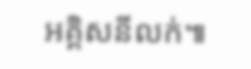អគ្គិសនីលក់៕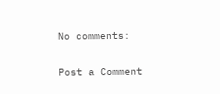No comments:

Post a Comment